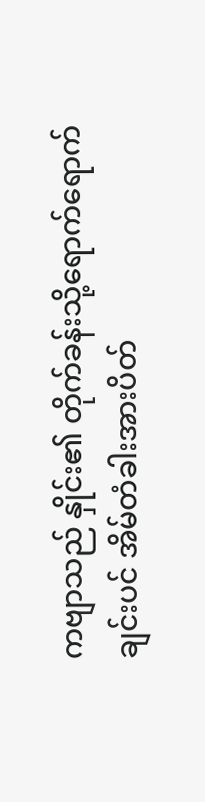ကဗျာသည် နှိုင်း၏ တိုက်ခန်းသို့ရောက်ရောက်ချင်းပင် အိမ်တံခါးအားပိတ်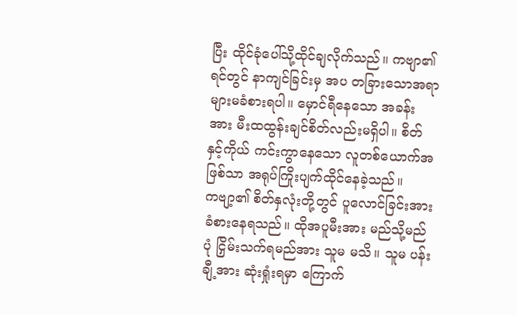ပြီး ထိုင်ခုံပေါ်သို့ထိုင်ချလိုက်သည်။ ကဗျာ၏ ရင်တွင် နာကျင်ခြင်းမှ အပ တခြားသောအရာများမခံစားရပါ။ မှောင်ရီနေသော အခန်းအား မီးထထွန်းချင်စိတ်လည်းမရှိပါ။ စိတ်နှင့်ကိုယ် ကင်းကွာနေသော လူတစ်ယောက်အဖြစ်သာ အရုပ်ကြိုးပျက်ထိုင်နေခဲ့သည်။
ကဗျာ့၏ စိတ်နှလုံးတို့တွင် ပူလောင်ခြင်းအား ခံစားနေရသည်။ ထိုအပူမီးအား မည်သို့မည်ပုံ ငြှိမ်းသက်ရမည်အား သူမ မသိ။ သူမ ပန်းချီ့အား ဆုံးရှုံးရမှာ ကြောက်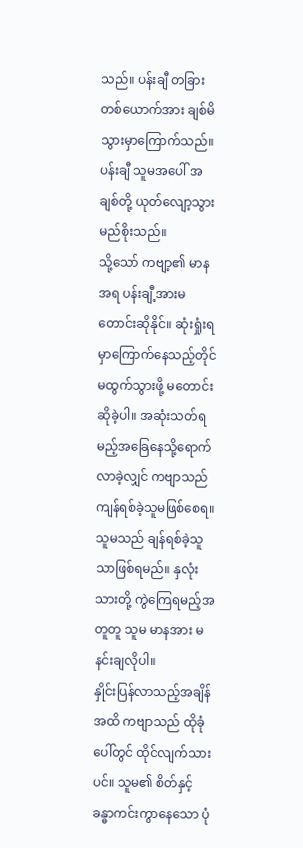သည်။ ပန်းချီ တခြားတစ်ယောက်အား ချစ်မိသွားမှာကြောက်သည်။ ပန်းချီ သူမအပေါ် အချစ်တို့ ယုတ်လျော့သွားမည်စိုးသည်။
သို့သော် ကဗျာ့၏ မာန အရ ပန်းချီ့အားမတောင်းဆိုနိုင်။ ဆုံးရှုံးရမှာကြောက်နေသည့်တိုင် မထွက်သွားဖို့ မတောင်းဆိုခဲ့ပါ။ အဆုံးသတ်ရမည့်အခြေနေသို့ရောက်လာခဲ့လျှင် ကဗျာသည် ကျန်ရစ်ခဲ့သူမဖြစ်စေရ။ သူမသည် ချန်ရစ်ခဲ့သူသာဖြစ်ရမည်။ နှလုံးသားတို့ ကွဲကြေရမည့်အတူတူ သူမ မာနအား မနင်းချလိုပါ။
နှိုင်းပြန်လာသည့်အချိန်အထိ ကဗျာသည် ထိုခုံပေါ်တွင် ထိုင်လျက်သားပင်။ သူမ၏ စိတ်နှင့် ခန္ဓာကင်းကွာနေသော ပုံ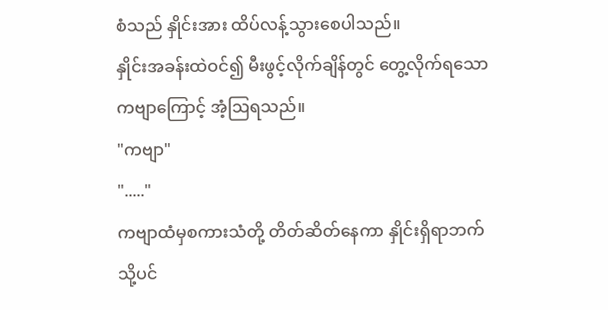စံသည် နှိုင်းအား ထိပ်လန့်သွားစေပါသည်။
နှိုင်းအခန်းထဲဝင်၍ မီးဖွင့်လိုက်ချိန်တွင် တွေ့လိုက်ရသော ကဗျာကြောင့် အံ့ဩရသည်။
"ကဗျာ"
"....."
ကဗျာထံမှစကားသံတို့ တိတ်ဆိတ်နေကာ နှိုင်းရှိရာဘက်သို့ပင်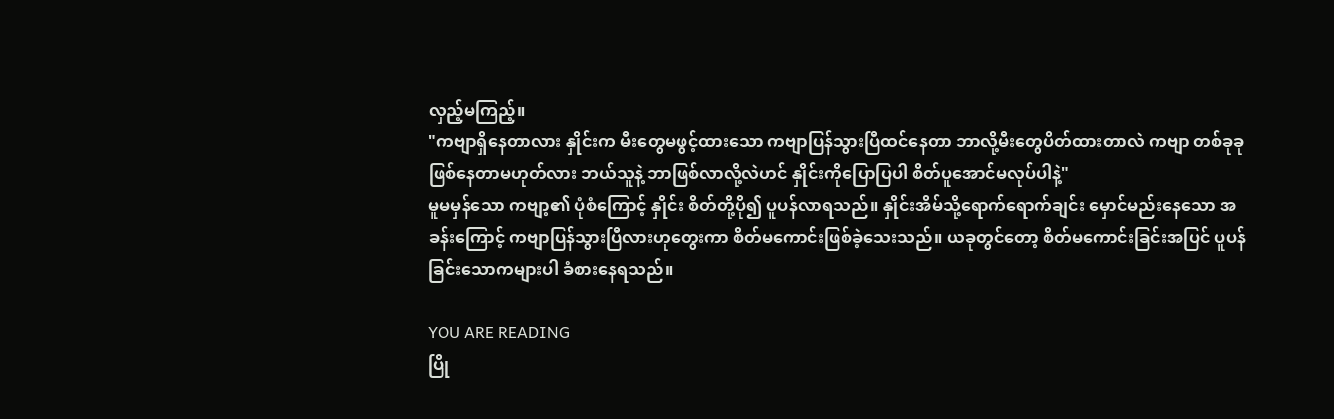လှည့်မကြည့်။
"ကဗျာရှိနေတာလား နှိုင်းက မီးတွေမဖွင့်ထားသော ကဗျာပြန်သွားပြီထင်နေတာ ဘာလို့မီးတွေပိတ်ထားတာလဲ ကဗျာ တစ်ခုခုဖြစ်နေတာမဟုတ်လား ဘယ်သူနဲ့ ဘာဖြစ်လာလို့လဲဟင် နှိုင်းကိုပြောပြပါ စိတ်ပူအောင်မလုပ်ပါနဲ့"
မူမမှန်သော ကဗျာ့၏ ပုံစံကြောင့် နှိုင်း စိတ်တို့ပို၍ ပူပန်လာရသည်။ နှိုင်းအိမ်သို့ရောက်ရောက်ချင်း မှောင်မည်းနေသော အခန်းကြောင့် ကဗျာပြန်သွားပြီလားဟုတွေးကာ စိတ်မကောင်းဖြစ်ခဲ့သေးသည်။ ယခုတွင်တော့ စိတ်မကောင်းခြင်းအပြင် ပူပန်ခြင်းသောကများပါ ခံစားနေရသည်။

YOU ARE READING
ပြို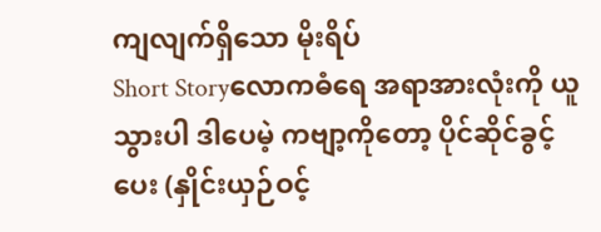ကျလျက်ရှိသော မိုးရိပ်
Short Storyလောကဓံရေ အရာအားလုံးကို ယူသွားပါ ဒါပေမဲ့ ကဗျာ့ကိုတော့ ပိုင်ဆိုင်ခွင့်ပေး (နှိုင်းယှဉ်ဝင့်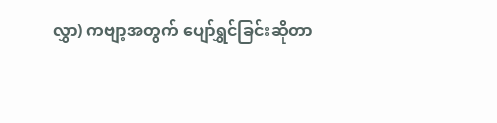လွှာ) ကဗျာ့အတွက် ပျော်ရွှင်ခြင်းဆိုတာ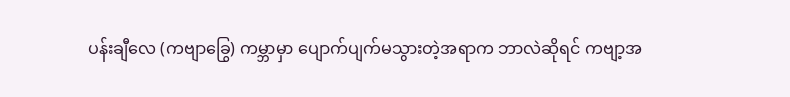ပန်းချီလေ (ကဗျာခြွေ) ကမ္ဘာမှာ ပျောက်ပျက်မသွားတဲ့အရာက ဘာလဲဆိုရင် ကဗျာ့အ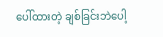ပေါ်ထားတဲ့ ချစ်ခြင်းဘဲပေါ့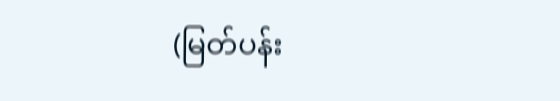(မြတ်ပန်း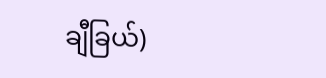ချီခြယ်)